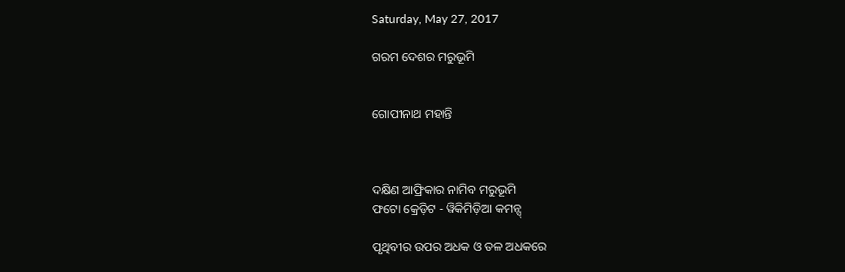Saturday, May 27, 2017

ଗରମ ଦେଶର ମରୁଭୂମି


ଗୋପୀନାଥ ମହାନ୍ତି



ଦକ୍ଷିଣ ଆଫ୍ରିକାର ନାମିବ ମରୁଭୂମି
ଫଟୋ କ୍ରେଡ଼ିଟ - ୱିକିମିଡ଼ିଆ କମନ୍ସ୍

ପୃଥିବୀର ଉପର ଅଧକ ଓ ତଳ ଅଧକରେ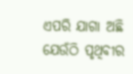ଏପରି ଯାଗା ଅଛି ଯେଉଁଠି ପୃଥିବୀର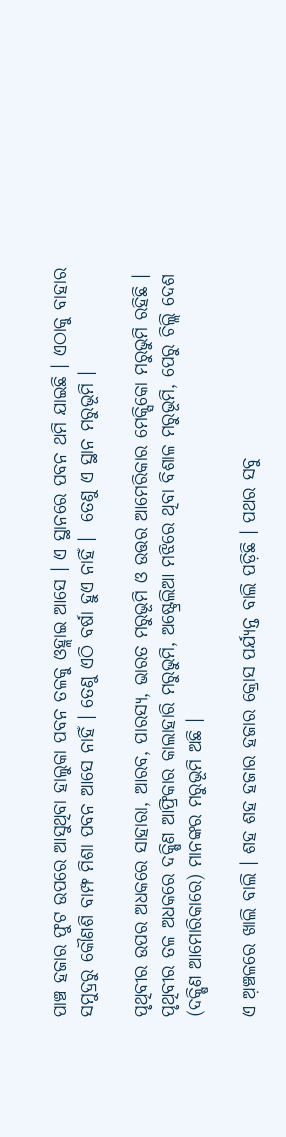ପାଞ୍ଚ ହଜାର ଫୁଟ ଉପରେ ଆସୁଥିବା ହାଲୁକା ପବନ ତଳକୁ ଓହ୍ଲାଇ ଆସେ । ଏ ସ୍ଥାନରେ ପବନ ଥମି ଯାଇଛି । ଏଠାକୁ ବାହାର ସମୁଦ୍ରରୁ କୌଣଶି ବାମ୍ଫ ମିଶା ପବନ ଆସେ ନାହିଁ । ତେଣୁ ଏଠି ବର୍ଷା ହୁଏ ନାହିଁ ।  ତେଣୁ ଏ ସ୍ଥାନ ମରୁଭୂମି ।

ପୃଥିବୀର ଉପର ଅଧକରେ ସାହାରା, ଆରବ, ପାରସ୍ୟ, ଭାରତ ମରୁଭୂମି ଓ ଉତ୍ତର ଆମେରିକାର ମେକ୍ସିକୋ ମରୁଭୁମି ରହିଛି । ପୃଥିବୀର ତଳ ଅଧକରେ ଦକ୍ଷିଣ ଆଫ୍ରିକାର କାଲାହାରି ମରୁଭୁମି, ଅଷ୍ଟ୍ରେଲିଆ ମଝିରେ ଥିବା ବିଶାଳ ମରୁଭୂମି, ପେରୁ ଚିଲ୍ଲି ଦେଶ (ଦକ୍ଷିଣ ଆମୋରିକାରେ) ମାନଙ୍କର ମରୁଭୂମି ଅଛି ।

ଏ ଅ଼ଞ୍ଚଳରେ ଖାଲି ବାଲି । ଶହ ଶହ ହଜାର ହଜାର କ୍ରୋସ ପର୍ଯ୍ୟନ୍ତ ବାଲି ପଡ଼ିଛି । ପଥର ସବୁ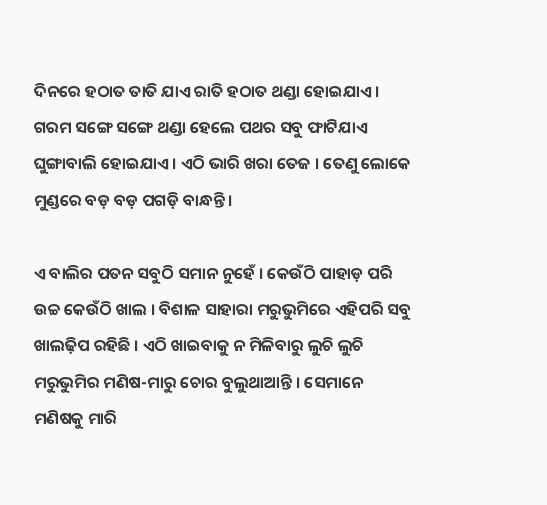ଦିନରେ ହଠାତ ତାତି ଯାଏ ରାତି ହଠାତ ଥଣ୍ଡା ହୋଇଯାଏ । ଗରମ ସଙ୍ଗେ ସଙ୍ଗେ ଥଣ୍ଡା ହେଲେ ପଥର ସବୁ ଫାଟିଯାଏ ଘୁଙ୍ଗାବାଲି ହୋଇଯାଏ । ଏଠି ଭାରି ଖରା ତେଜ । ତେଣୁ ଲୋକେ ମୁଣ୍ଡରେ ବଡ଼ ବଡ଼ ପଗଡ଼ି ବାନ୍ଧନ୍ତି ।

ଏ ବାଲିର ପତନ ସବୁଠି ସମାନ ନୁହେଁ । କେଉଁଠି ପାହାଡ଼ ପରି ଉଚ୍ଚ କେଉଁଠି ଖାଲ । ବିଶାଳ ସାହାରା ମରୁଭୁମିରେ ଏହିପରି ସବୁ ଖାଲଢ଼ିପ ରହିଛି । ଏଠି ଖାଇବାକୁ ନ ମିଳିବାରୁ ଲୁଚି ଲୁଚି ମରୁଭୁମିର ମଣିଷ-ମାରୁ ଚୋର ବୁଲୁଥାଆନ୍ତି । ସେମାନେ ମଣିଷକୁ ମାରି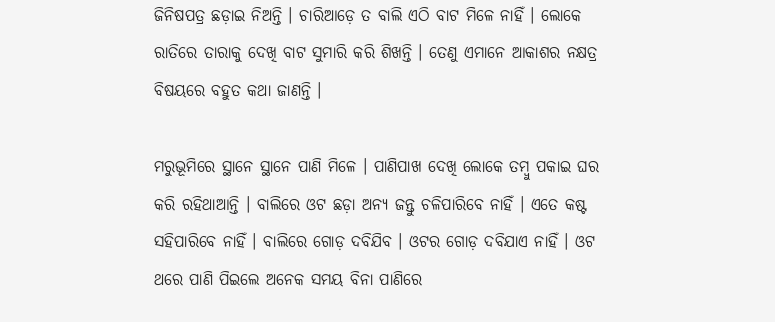ଜିନିଷପତ୍ର ଛଡ଼ାଇ ନିଅନ୍ତି । ଚାରିଆଡ଼େ ତ ବାଲି ଏଠି ବାଟ ମିଳେ ନାହିଁ । ଲୋକେ ରାତିରେ ତାରାକୁ ଦେଖି ବାଟ ସୁମାରି କରି ଶିଖନ୍ତି । ତେଣୁ ଏମାନେ ଆକାଶର ନକ୍ଷତ୍ର ବିଷୟରେ ବହୁତ କଥା ଜାଣନ୍ତି ।

ମରୁଭୂମିରେ ସ୍ଥାନେ ସ୍ଥାନେ ପାଣି ମିଳେ । ପାଣିପାଖ ଦେଖି ଲୋକେ ତମ୍ବୁ ପକାଇ ଘର କରି ରହିଥାଆନ୍ତି । ବାଲିରେ ଓଟ ଛଡ଼ା ଅନ୍ୟ ଜନ୍ତୁ ଚଳିପାରିବେ ନାହିଁ । ଏତେ କଷ୍ଟ ସହିପାରିବେ ନାହିଁ । ବାଲିରେ ଗୋଡ଼ ଦବିଯିବ । ଓଟର ଗୋଡ଼ ଦବିଯାଏ ନାହିଁ । ଓଟ ଥରେ ପାଣି ପିଇଲେ ଅନେକ ସମୟ ବିନା ପାଣିରେ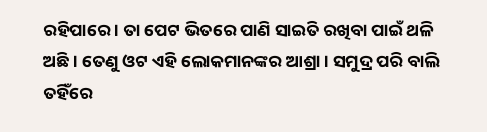ରହିପାରେ । ତା ପେଟ ଭିତରେ ପାଣି ସାଇତି ରଖିବା ପାଇଁ ଥଳି ଅଛି । ତେଣୁ ଓଟ ଏହି ଲୋକମାନଙ୍କର ଆଶ୍ରା । ସମୁଦ୍ର ପରି ବାଲି ତହିଁରେ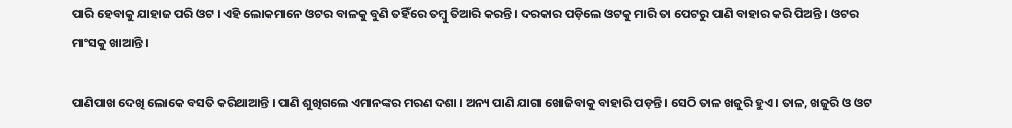ପାରି ହେବାକୁ ଯାହାଜ ପରି ଓଟ । ଏହି ଲୋକମାନେ ଓଟର ବାଳକୁ ବୁଣି ତହିଁରେ ତମ୍ବୁ ତିଆରି କରନ୍ତି । ଦରକାର ପଡ଼ିଲେ ଓଟକୁ ମାରି ତା ପେଟରୁ ପାଣି ବାହାର କରି ପିଅନ୍ତି । ଓଟର ମାଂସକୁ ଖାଆନ୍ତି ।

ପାଣିପାଖ ଦେଖି ଲୋକେ ବସତି କରିଥାଆନ୍ତି । ପାଣି ଶୁଖିଗଲେ ଏମାନଙ୍କର ମରଣ ଦଶା । ଅନ୍ୟ ପାଣି ଯାଗା ଖୋଜିବାକୁ ବାହାରି ପଡ଼ନ୍ତି । ସେଠି ତାଳ ଖଜୁରି ହୁଏ । ତାଳ, ଖଜୁରି ଓ ଓଟ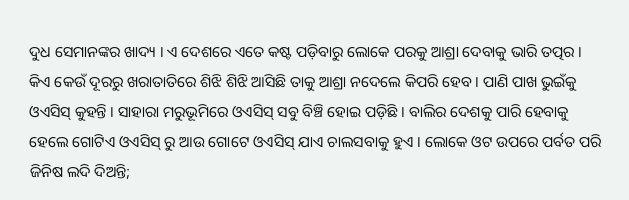ଦୁଧ ସେମାନଙ୍କର ଖାଦ୍ୟ । ଏ ଦେଶରେ ଏତେ କଷ୍ଟ ପଡ଼ିବାରୁ ଲୋକେ ପରକୁ ଆଶ୍ରା ଦେବାକୁ ଭାରି ତତ୍ପର । କିଏ କେଉଁ ଦୂରରୁ ଖରାତାତିରେ ଶିଝି ଶିଝି ଆସିଛି ତାକୁ ଆଶ୍ରା ନଦେଲେ କିପରି ହେବ । ପାଣି ପାଖ ଭୁଇଁକୁ ଓଏସିସ୍ କୁହନ୍ତି । ସାହାରା ମରୁଭୂମିରେ ଓଏସିସ୍ ସବୁ ବିଞ୍ଚି ହୋଇ ପଡ଼ିଛି । ବାଲିର ଦେଶକୁ ପାରି ହେବାକୁ ହେଲେ ଗୋଟିଏ ଓଏସିସ୍ ରୁ ଆଉ ଗୋଟେ ଓଏସିସ୍ ଯାଏ ଚାଲସବାକୁ ହୁଏ । ଲୋକେ ଓଟ ଉପରେ ପର୍ବତ ପରି ଜିନିଷ ଲଦି ଦିଅନ୍ତି;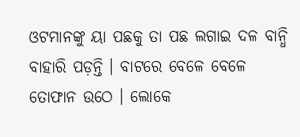ଓଟମାନଙ୍କୁ ୟା ପଛକୁ ତା ପଛ ଲଗାଇ ଦଳ ବାନ୍ଧି ବାହାରି ପଡ଼ନ୍ତି । ବାଟରେ ବେଳେ ବେଳେ ତୋଫାନ ଉଠେ । ଲୋକେ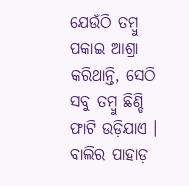ଯେଉଁଠି ତମ୍ବୁ ପକାଇ ଆଶ୍ରା କରିଥାନ୍ତି, ସେଠି ସବୁ ତମ୍ବୁ ଛିଣ୍ଡି ଫାଟି ଉଡ଼ିଯାଏ । ବାଲିର ପାହାଡ଼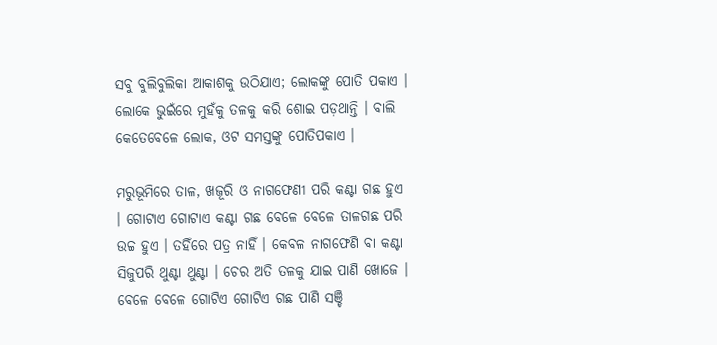ସବୁ ବୁଲିବୁଲିକା ଆକାଶକୁ ଉଠିଯାଏ; ଲୋକଙ୍କୁ ପୋତି ପକାଏ । ଲୋକେ ଭୁଇଁରେ ମୁହଁକୁ ତଳକୁ କରି ଶୋଇ ପଡ଼ଥାନ୍ତି । ବାଲି କେତେବେଳେ ଲୋକ, ଓଟ ସମସ୍ତଙ୍କୁ ପୋତିପକାଏ ।

ମରୁଭୂମିରେ ତାଳ, ଖଜୂରି ଓ ନାଗଫେଣୀ ପରି କଣ୍ଟା ଗଛ ହୁଏ । ଗୋଟାଏ ଗୋଟାଏ କଣ୍ଟା ଗଛ ବେଳେ ବେଳେ ତାଳଗଛ ପରି ଉଚ୍ଚ ହୁଏ । ତହିଁରେ ପତ୍ର ନାହିଁ । କେବଳ ନାଗଫେଣି ବା କଣ୍ଟା ସିଜୁପରି ଥୁଣ୍ଟା ଥୁଣ୍ଟା । ଚେର ଅତି ତଳକୁ ଯାଇ ପାଣି ଖୋଜେ । ବେଳେ ବେଳେ ଗୋଟିଏ ଗୋଟିଏ ଗଛ ପାଣି ସଞ୍ଚି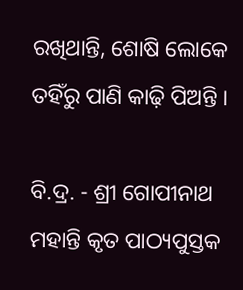ରଖିଥାନ୍ତି, ଶୋଷି ଲୋକେ ତହିଁରୁ ପାଣି କାଢ଼ି ପିଅନ୍ତି ।

ବି.ଦ୍ର. - ଶ୍ରୀ ଗୋପୀନାଥ ମହାନ୍ତି କୃତ ପାଠ୍ୟପୁସ୍ତକ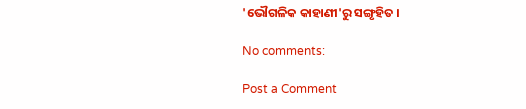'ଭୌଗଳିକ କାହାଣୀ'ରୁ ସଙ୍ଗୃହିତ ।

No comments:

Post a Comment